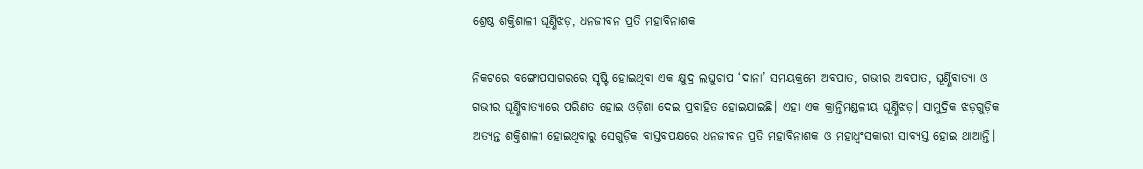ଶ୍ରେଷ୍ଠ ଶକ୍ତିଶାଳୀ ଘୂର୍ଣ୍ଣିଝଡ଼, ଧନଜୀବନ ପ୍ରତି ମହାବିନାଶକ

ନିକଟରେ ବଙ୍ଗୋପସାଗରରେ ସୃଷ୍ଟି ହୋଇଥିବା ଏକ କ୍ଷୁଦ୍ର ଲଘୁଚାପ ‘ଦାନା’ ସମୟକ୍ରମେ ଅବପାତ, ଗଭୀର ଅବପାତ, ଘୂର୍ଣ୍ଣିବାତ୍ୟା ଓ ଗଭୀର ଘୂର୍ଣ୍ଣିବାତ୍ୟାରେ ପରିଣତ ହୋଇ ଓଡ଼ିଶା ଦେଇ ପ୍ରବାହିତ ହୋଇଯାଇଛି। ଏହା ଏକ କ୍ରାନ୍ତିମଣ୍ଡଳୀୟ ଘୂର୍ଣ୍ଣିଝଡ଼। ସାମୁଦ୍ରିକ ଝଡ଼ଗୁଡ଼ିକ ଅତ୍ୟନ୍ତ ଶକ୍ତିଶାଳୀ ହୋଇଥିବାରୁ ସେଗୁଡ଼ିକ ବାସ୍ତବପକ୍ଷରେ ଧନଜୀବନ ପ୍ରତି ମହାବିନାଶକ ଓ ମହାଧ୍ବଂସକାରୀ ସାବ୍ୟସ୍ତ ହୋଇ ଥାଆନ୍ତି।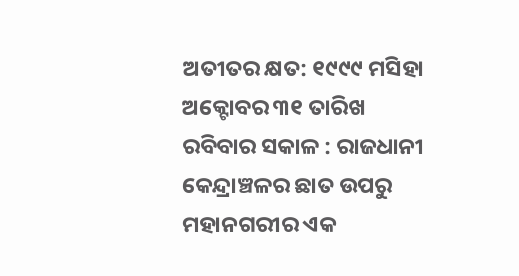ଅତୀତର କ୍ଷତ: ୧୯୯୯ ମସିହା ଅକ୍ଟୋବର ୩୧ ତାରିଖ ରବିବାର ସକାଳ : ରାଜଧାନୀ କେନ୍ଦ୍ରାଞ୍ଚଳର ଛାତ ଉପରୁ ମହାନଗରୀର ଏକ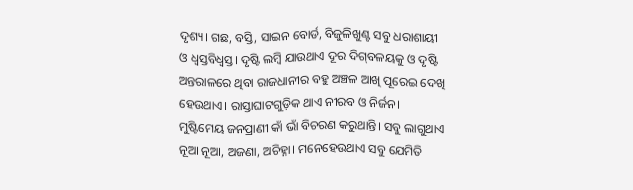ଦୃଶ୍ୟ। ଗଛ, ବସ୍ତି, ସାଇନ ବୋର୍ଡ, ବିଜୁଳିଖୁଣ୍ଟ ସବୁ ଧରାଶାୟୀ ଓ ଧ୍ୱସ୍ତବିଧ୍ୱସ୍ତ। ଦୃଷ୍ଟି ଲମ୍ବି ଯାଉଥାଏ ଦୂର ଦିଗ୍‌ବଳୟକୁ ଓ ଦୃଷ୍ଟି ଅନ୍ତରାଳରେ ଥିବା ରାଜଧାନୀର ବହୁ ଅଞ୍ଚଳ ଆଖି ପୂରେଇ ଦେଖି ହେଉଥାଏ। ରାସ୍ତାଘାଟଗୁଡ଼ିକ ଥାଏ ନୀରବ ଓ ନିର୍ଜନ। ମୁଷ୍ଟିମେୟ ଜନପ୍ରାଣୀ କାଁ ଭାଁ ବିଚରଣ କରୁଥାନ୍ତି। ସବୁ ଲାଗୁଥାଏ ନୂଆ ନୂଆ, ଅଜଣା, ଅଚିହ୍ନା। ମନେହେଉଥାଏ ସବୁ ଯେମିତି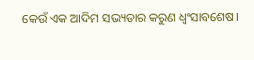କେଉଁ ଏକ ଆଦିମ ସଭ୍ୟତାର କରୁଣ ଧ୍ୱଂସାବଶେଷ।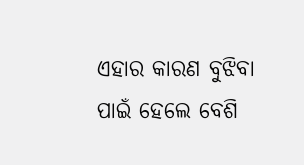ଏହାର କାରଣ ବୁଝିବା ପାଇଁ ହେଲେ ବେଶି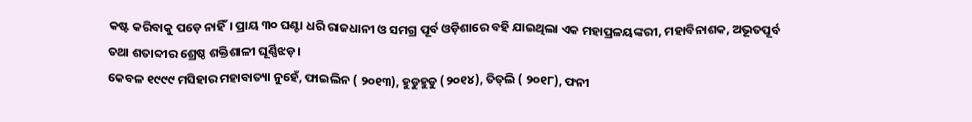କଷ୍ଟ କରିବାକୁ ପଡ଼େ ନାହିଁ। ପ୍ରାୟ ୩୦ ଘଣ୍ଟା ଧରି ରାଜଧାନୀ ଓ ସମଗ୍ର ପୂର୍ବ ଓଡ଼ିଶାରେ ବହି ଯାଇଥିଲା ଏକ ମହାପ୍ରଳୟଙ୍କରୀ, ମହାବିନାଶକ, ଅଭୂତପୂର୍ବ ତଥା ଶତାବ୍ଦୀର ଶ୍ରେଷ୍ଠ ଶକ୍ତିଶାଳୀ ଘୂର୍ଣ୍ଣିଝଡ଼।
କେବଳ ୧୯୯୯ ମସିହାର ମହାବାତ୍ୟା ନୁହେଁ, ଫାଇଲିନ ( ୨୦୧୩), ହୁଡୁହୁଡୁ (୨୦୧୪), ତିତ୍‌ଲି ( ୨୦୧୮), ଫନୀ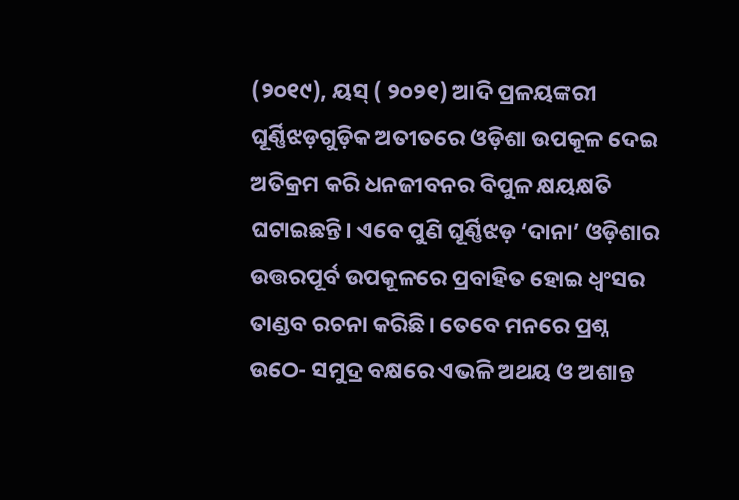(୨୦୧୯), ୟସ୍‌ ( ୨୦୨୧) ଆଦି ପ୍ରଳୟଙ୍କରୀ ଘୂର୍ଣ୍ଣିଝଡ଼ଗୁଡ଼ିକ ଅତୀତରେ ଓଡ଼ିଶା ଉପକୂଳ ଦେଇ ଅତିକ୍ରମ କରି ଧନଜୀବନର ବିପୁଳ କ୍ଷୟକ୍ଷତି ଘଟାଇଛନ୍ତି। ଏବେ ପୁଣି ଘୂର୍ଣ୍ଣିଝଡ଼ ‘ଦାନା’ ଓଡ଼ିଶାର ଉତ୍ତରପୂର୍ବ ଉପକୂଳରେ ପ୍ରବାହିତ ହୋଇ ଧ୍ୱଂସର ତାଣ୍ଡବ ରଚନା କରିଛି। ତେବେ ମନରେ ପ୍ରଶ୍ନ ଉଠେ- ସମୁଦ୍ର ବକ୍ଷରେ ଏଭଳି ଅଥୟ ଓ ଅଶାନ୍ତ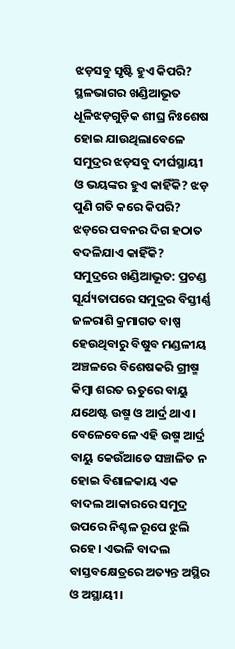ଝଡ଼ସବୁ ସୃଷ୍ଟି ହୁଏ କିପରି? ସ୍ଥଳଭାଗର ଖଣ୍ଡିଆଭୂତ ଧୂଳିଝଡ଼ଗୁଡ଼ିକ ଶୀଘ୍ର ନିଃଶେଷ ହୋଇ ଯାଉଥିଲାବେଳେ ସମୁଦ୍ରର ଝଡ଼ସବୁ ଦୀର୍ଘସ୍ଥାୟୀ ଓ ଭୟଙ୍କର ହୁଏ କାହିଁକି? ଝଡ଼ ପୁଣି ଗତି କରେ କିପରି? ଝଡ଼ରେ ପବନର ଦିଗ ହଠାତ ବଦଳିଯାଏ କାହିଁକି?
ସମୁଦ୍ରରେ ଖଣ୍ଡିଆଭୂତ: ପ୍ରଚଣ୍ଡ ସୂର୍ଯ୍ୟତାପରେ ସମୁଦ୍ରର ବିସ୍ତୀର୍ଣ୍ଣ ଜଳରାଶି କ୍ରମାଗତ ବାଷ୍ପ ହେଉଥିବାରୁ ବିଷୁବ ମଣ୍ଡଳୀୟ ଅଞ୍ଚଳରେ ବିଶେଷକରି ଗ୍ରୀଷ୍ମ କିମ୍ବା ଶରତ ଋତୁରେ ବାୟୁ ଯଥେଷ୍ଟ ଉଷ୍ମ ଓ ଆର୍ଦ୍ର ଥାଏ। ବେଳେବେଳେ ଏହି ଉଷ୍ମ ଆର୍ଦ୍ର ବାୟୁ କେଉଁଆଡେ ସଞ୍ଚାଳିତ ନ ହୋଇ ବିଶାଳକାୟ ଏକ ବାଦଲ ଆକାରରେ ସମୁଦ୍ର ଉପରେ ନିଶ୍ଚଳ ରୂପେ ଝୁଲି ରହେ। ଏଭଳି ବାଦଲ ବାସ୍ତବକ୍ଷେତ୍ରରେ ଅତ୍ୟନ୍ତ ଅସ୍ଥିର ଓ ଅସ୍ଥାୟୀ।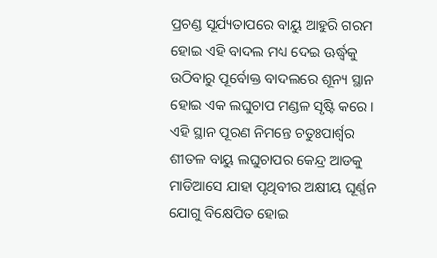ପ୍ରଚଣ୍ଡ ସୂର୍ଯ୍ୟତାପରେ ବାୟୁ ଆହୁରି ଗରମ ହୋଇ ଏହି ବାଦଲ ମଧ୍ୟ ଦେଇ ଊର୍ଦ୍ଧ୍ୱକୁ ଉଠିବାରୁ ପୂର୍ବୋକ୍ତ ବାଦଲରେ ଶୂନ୍ୟ ସ୍ଥାନ ହୋଇ ଏକ ଲଘୁଚାପ ମଣ୍ଡଳ ସୃଷ୍ଟି କରେ। ଏହି ସ୍ଥାନ ପୂରଣ ନିମନ୍ତେ ଚତୁଃପାର୍ଶ୍ୱର ଶୀତଳ ବାୟୁ ଲଘୁଚାପର କେନ୍ଦ୍ର ଆଡକୁ ମାଡିଆସେ ଯାହା ପୃଥିବୀର ଅକ୍ଷୀୟ ଘୂର୍ଣ୍ଣନ ଯୋଗୁ ବିକ୍ଷେପିତ ହୋଇ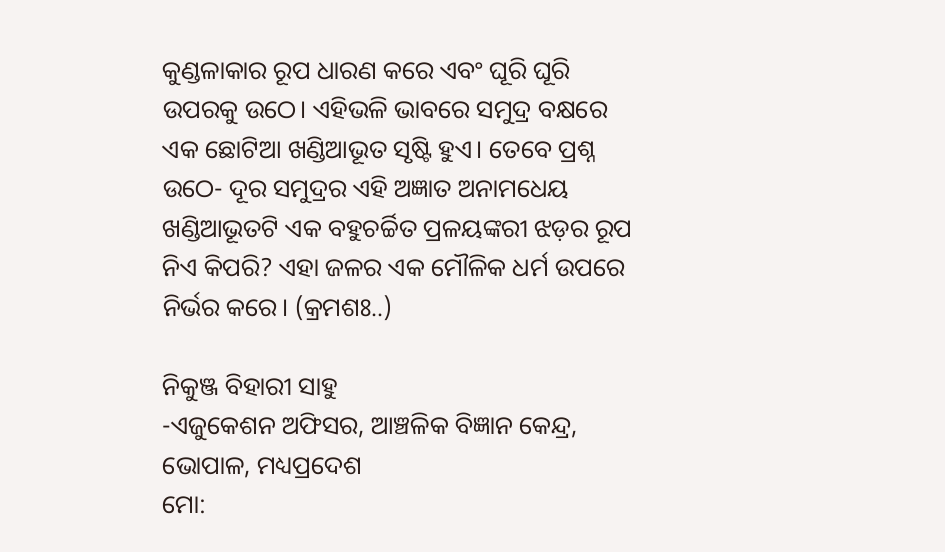କୁଣ୍ଡଳାକାର ରୂପ ଧାରଣ କରେ ଏବଂ ଘୂରି ଘୂରି ଉପରକୁ ଉଠେ। ଏହିଭଳି ଭାବରେ ସମୁଦ୍ର ବକ୍ଷରେ ଏକ ଛୋଟିଆ ଖଣ୍ଡିଆଭୂତ ସୃଷ୍ଟି ହୁଏ। ତେବେ ପ୍ରଶ୍ନ ଉଠେ- ଦୂର ସମୁଦ୍ରର ଏହି ଅଜ୍ଞାତ ଅନାମଧେୟ ଖଣ୍ଡିଆଭୂତଟି ଏକ ବହୁଚର୍ଚ୍ଚିତ ପ୍ରଳୟଙ୍କରୀ ଝଡ଼ର ରୂପ ନିଏ କିପରି? ଏହା ଜଳର ଏକ ମୌଳିକ ଧର୍ମ ଉପରେ ନିର୍ଭର କରେ। (କ୍ରମଶଃ..)

ନିକୁଞ୍ଜ ବିହାରୀ ସାହୁ
-ଏଜୁକେଶନ ଅଫିସର, ଆଞ୍ଚଳିକ ବିଜ୍ଞାନ କେନ୍ଦ୍ର, ଭୋପାଳ, ମଧ୍ୟପ୍ରଦେଶ
ମୋ: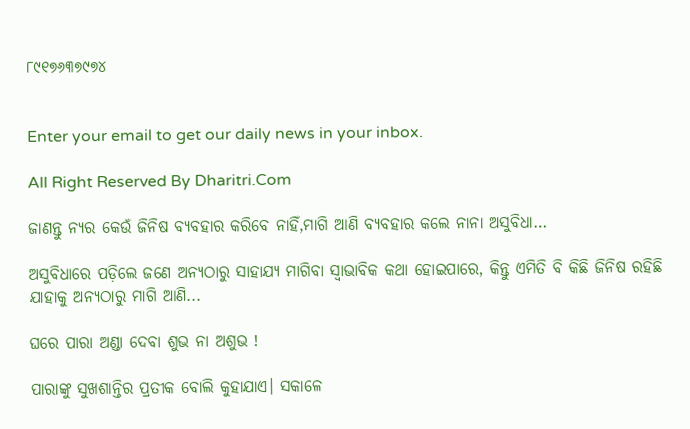୮୯୧୭୬୩୭୯୭୪


Enter your email to get our daily news in your inbox.

All Right Reserved By Dharitri.Com

ଜାଣନ୍ତୁ ନ୍ୟର କେଉଁ ଜିନିଷ ବ୍ୟବହାର କରିବେ ନାହିଁ,ମାଗି ଆଣି ବ୍ୟବହାର କଲେ ନାନା ଅସୁବିଧା…

ଅସୁବିଧାରେ ପଡ଼ିଲେ ଜଣେ ଅନ୍ୟଠାରୁ ସାହାଯ୍ୟ ମାଗିବା ସ୍ବାଭାବିକ କଥା ହୋଇପାରେ, କିନ୍ତୁ ଏମିତି ବି କିଛି ଜିନିଷ ରହିଛି ଯାହାକୁ ଅନ୍ୟଠାରୁ ମାଗି ଆଣି...

ଘରେ ପାରା ଅଣ୍ଡା ଦେବା ଶୁଭ ନା ଅଶୁଭ !

ପାରାଙ୍କୁ ସୁଖଶାନ୍ତିର ପ୍ରତୀକ ବୋଲି କୁହାଯାଏ। ସକାଳେ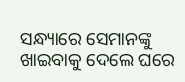ସନ୍ଧ୍ୟାରେ ସେମାନଙ୍କୁ ଖାଇବାକୁ ଦେଲେ ଘରେ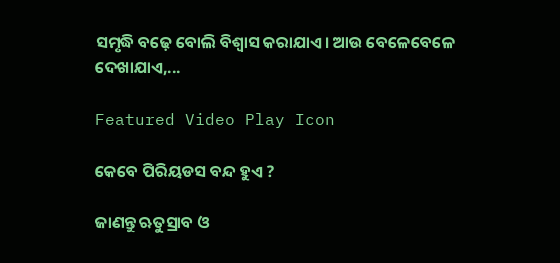ସମୃଦ୍ଧି ବଢ଼େ ବୋଲି ବିଶ୍ୱାସ କରାଯାଏ। ଆଉ ବେଳେବେଳେ ଦେଖାଯାଏ,...

Featured Video Play Icon

କେବେ ପିରିୟଡସ ବନ୍ଦ ହୁଏ ?

ଜାଣନ୍ତୁ ଋତୁସ୍ରାବ ଓ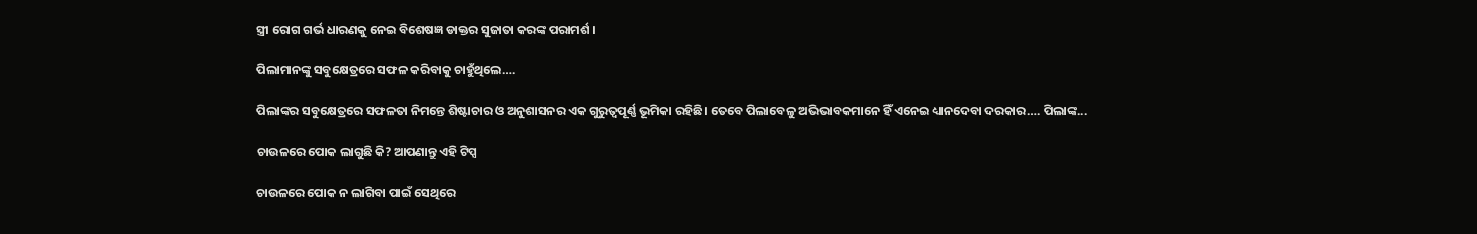ସ୍ତ୍ରୀ ରୋଗ ଗର୍ଭ ଧାରଣକୁ ନେଇ ବିଶେଷଜ୍ଞ ଡାକ୍ତର ସୁଜାତା କରଙ୍କ ପରାମର୍ଶ ।

ପିଲାମାନଙ୍କୁ ସବୁକ୍ଷେତ୍ରରେ ସଫଳ କରିବାକୁ ଚାହୁଁଥିଲେ….

ପିଲାଙ୍କର ସବୁକ୍ଷେତ୍ରରେ ସଫଳତା ନିମନ୍ତେ ଶିଷ୍ଟାଚାର ଓ ଅନୁଶାସନର ଏକ ଗୁରୁତ୍ୱପୂର୍ଣ୍ଣ ଭୂମିକା ରହିଛି। ତେବେ ପିଲାବେଳୁ ଅଭିଭାବକମାନେ ହିଁ ଏନେଇ ଧ୍ୟାନଦେବା ଦରକାର…. ପିଲାଙ୍କ...

ଚାଉଳରେ ପୋକ ଲାଗୁଛି କି? ଆପଣାନ୍ତୁ ଏହି ଟିପ୍ସ

ଚାଉଳରେ ପୋକ ନ ଲାଗିବା ପାଇଁ ସେଥିରେ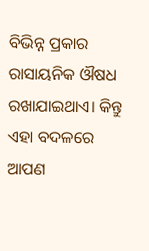ବିଭିନ୍ନ ପ୍ରକାର ରାସାୟନିକ ଔଷଧ ରଖାଯାଇଥାଏ। କିନ୍ତୁ ଏହା ବଦଳରେ ଆପଣ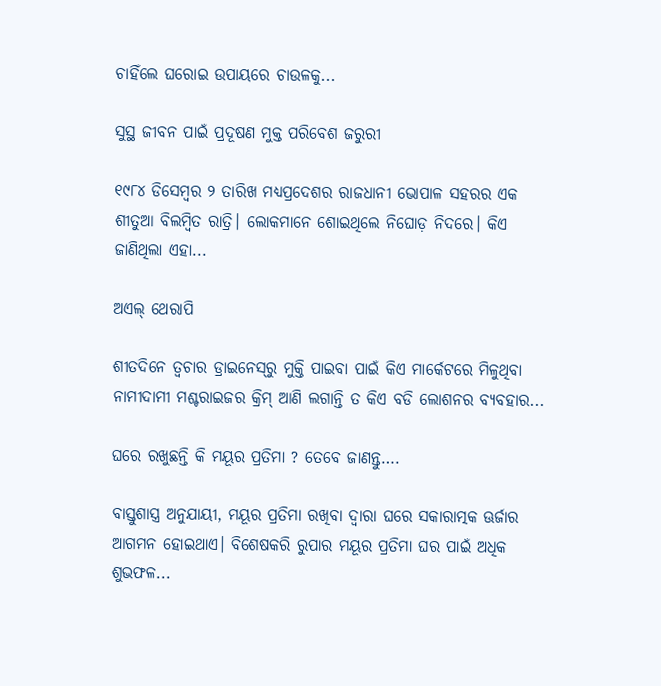ଚାହିଁଲେ ଘରୋଇ ଉପାୟରେ ଚାଉଳକୁ...

ସୁସ୍ଥ ଜୀବନ ପାଇଁ ପ୍ରଦୂଷଣ ମୁକ୍ତ ପରିବେଶ ଜରୁରୀ

୧୯୮୪ ଡିସେମ୍ବର ୨ ତାରିଖ ମଧ୍ୟପ୍ରଦେଶର ରାଜଧାନୀ ଭୋପାଳ ସହରର ଏକ ଶୀତୁଆ ବିଲମ୍ବିତ ରାତ୍ରି। ଲୋକମାନେ ଶୋଇଥିଲେ ନିଘୋଡ଼ ନିଦରେ। କିଏ ଜାଣିଥିଲା ଏହା...

ଅଏଲ୍‌ ଥେରାପି

ଶୀତଦିନେ ତ୍ୱଚାର ଡ୍ରାଇନେସ୍‌ରୁ ମୁକ୍ତି ପାଇବା ପାଇଁ କିଏ ମାର୍କେଟରେ ମିଳୁଥିବା ନାମୀଦାମୀ ମଶ୍ଚରାଇଜର କ୍ରିମ୍‌ ଆଣି ଲଗାନ୍ତି ତ କିଏ ବଡି ଲୋଶନର ବ୍ୟବହାର...

ଘରେ ରଖୁଛନ୍ତି କି ମୟୂର ପ୍ରତିମା ? ତେବେ ଜାଣନ୍ତୁ….

ବାସ୍ତୁଶାସ୍ତ୍ର ଅନୁଯାୟୀ, ମୟୂର ପ୍ରତିମା ରଖିବା ଦ୍ୱାରା ଘରେ ସକାରାତ୍ମକ ଊର୍ଜାର ଆଗମନ ହୋଇଥାଏ। ବିଶେଷକରି ରୁପାର ମୟୂର ପ୍ରତିମା ଘର ପାଇଁ ଅଧିକ ଶୁଭଫଳ...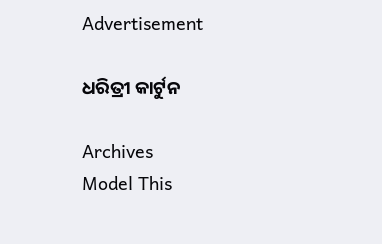Advertisement

ଧରିତ୍ରୀ କାର୍ଟୁନ

Archives
Model This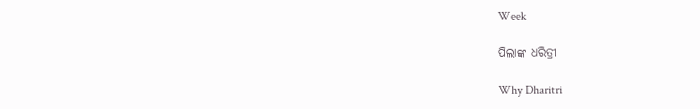Week

ପିଲାଙ୍କ ଧରିତ୍ରୀ

Why Dharitri